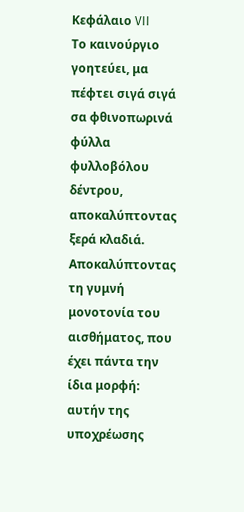Κεφάλαιο VII
Το καινούργιο γοητεύει, μα πέφτει σιγά σιγά σα φθινοπωρινά φύλλα φυλλοβόλου δέντρου, αποκαλύπτοντας ξερά κλαδιά. Αποκαλύπτοντας τη γυμνή μονοτονία του αισθήματος, που έχει πάντα την ίδια μορφή: αυτήν της υποχρέωσης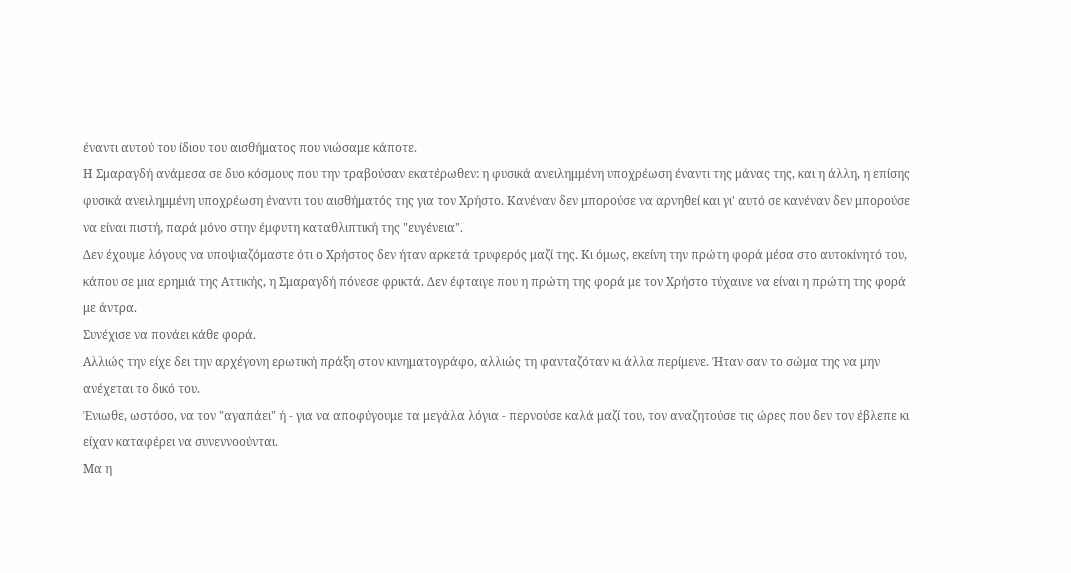έναντι αυτού του ίδιου του αισθήματος που νιώσαμε κάποτε.
Η Σμαραγδή ανάμεσα σε δυο κόσμους που την τραβούσαν εκατέρωθεν: η φυσικά ανειλημμένη υποχρέωση έναντι της μάνας της, και η άλλη, η επίσης φυσικά ανειλημμένη υποχρέωση έναντι του αισθήματός της για τον Χρήστο. Κανέναν δεν μπορούσε να αρνηθεί και γι' αυτό σε κανέναν δεν μπορούσε να είναι πιστή, παρά μόνο στην έμφυτη καταθλιπτική της "ευγένεια".
Δεν έχουμε λόγους να υποψιαζόμαστε ότι ο Χρήστος δεν ήταν αρκετά τρυφερός μαζί της. Κι όμως, εκείνη την πρώτη φορά μέσα στο αυτοκίνητό του, κάπου σε μια ερημιά της Αττικής, η Σμαραγδή πόνεσε φρικτά. Δεν έφταιγε που η πρώτη της φορά με τον Χρήστο τύχαινε να είναι η πρώτη της φορά με άντρα.
Συνέχισε να πονάει κάθε φορά.
Αλλιώς την είχε δει την αρχέγονη ερωτική πράξη στον κινηματογράφο, αλλιώς τη φανταζόταν κι άλλα περίμενε. Ήταν σαν το σώμα της να μην ανέχεται το δικό του.
Ένιωθε, ωστόσο, να τον "αγαπάει" ή - για να αποφύγουμε τα μεγάλα λόγια - περνούσε καλά μαζί του, τον αναζητούσε τις ώρες που δεν τον έβλεπε κι είχαν καταφέρει να συνεννοούνται.
Μα η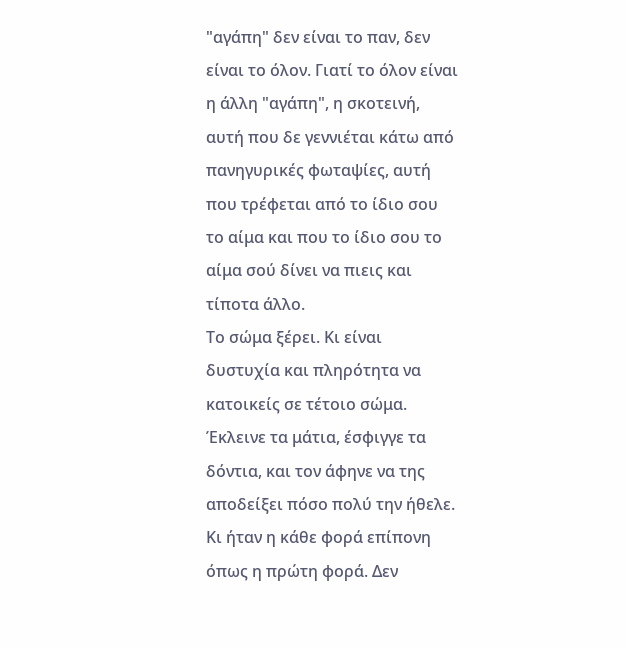"αγάπη" δεν είναι το παν, δεν είναι το όλον. Γιατί το όλον είναι η άλλη "αγάπη", η σκοτεινή, αυτή που δε γεννιέται κάτω από πανηγυρικές φωταψίες, αυτή που τρέφεται από το ίδιο σου το αίμα και που το ίδιο σου το αίμα σού δίνει να πιεις και τίποτα άλλο.
Το σώμα ξέρει. Κι είναι δυστυχία και πληρότητα να κατοικείς σε τέτοιο σώμα.
Έκλεινε τα μάτια, έσφιγγε τα δόντια, και τον άφηνε να της αποδείξει πόσο πολύ την ήθελε. Κι ήταν η κάθε φορά επίπονη όπως η πρώτη φορά. Δεν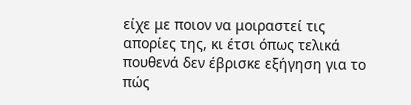είχε με ποιον να μοιραστεί τις απορίες της, κι έτσι όπως τελικά πουθενά δεν έβρισκε εξήγηση για το πώς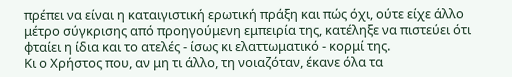πρέπει να είναι η καταιγιστική ερωτική πράξη και πώς όχι, ούτε είχε άλλο μέτρο σύγκρισης από προηγούμενη εμπειρία της, κατέληξε να πιστεύει ότι φταίει η ίδια και το ατελές - ίσως κι ελαττωματικό - κορμί της.
Κι ο Χρήστος που, αν μη τι άλλο, τη νοιαζόταν, έκανε όλα τα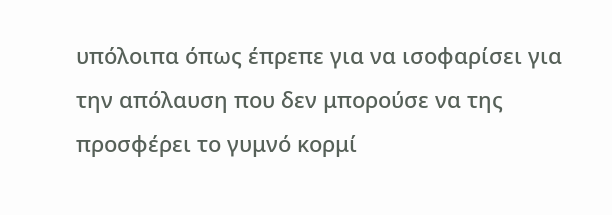υπόλοιπα όπως έπρεπε για να ισοφαρίσει για την απόλαυση που δεν μπορούσε να της προσφέρει το γυμνό κορμί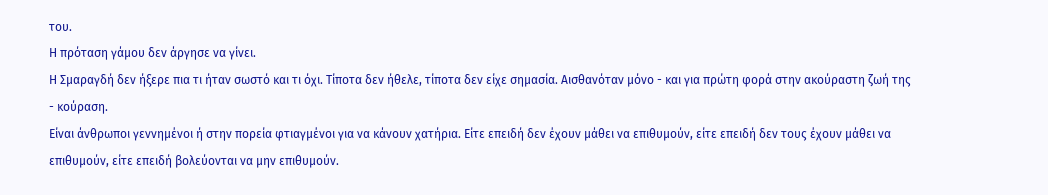του.
Η πρόταση γάμου δεν άργησε να γίνει.
Η Σμαραγδή δεν ήξερε πια τι ήταν σωστό και τι όχι. Τίποτα δεν ήθελε, τίποτα δεν είχε σημασία. Αισθανόταν μόνο - και για πρώτη φορά στην ακούραστη ζωή της - κούραση.
Είναι άνθρωποι γεννημένοι ή στην πορεία φτιαγμένοι για να κάνουν χατήρια. Είτε επειδή δεν έχουν μάθει να επιθυμούν, είτε επειδή δεν τους έχουν μάθει να επιθυμούν, είτε επειδή βολεύονται να μην επιθυμούν.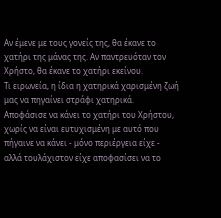Αν έμενε με τους γονείς της, θα έκανε το χατήρι της μάνας της. Αν παντρευόταν τον Χρήστο, θα έκανε το χατήρι εκείνου.
Τι ειρωνεία, η ίδια η χατηρικά χαρισμένη ζωή μας να πηγαίνει στράφι χατηρικά.
Αποφάσισε να κάνει το χατήρι του Χρήστου, χωρίς να είναι ευτυχισμένη με αυτό που πήγαινε να κάνει - μόνο περιέργεια είχε - αλλά τουλάχιστον είχε αποφασίσει να το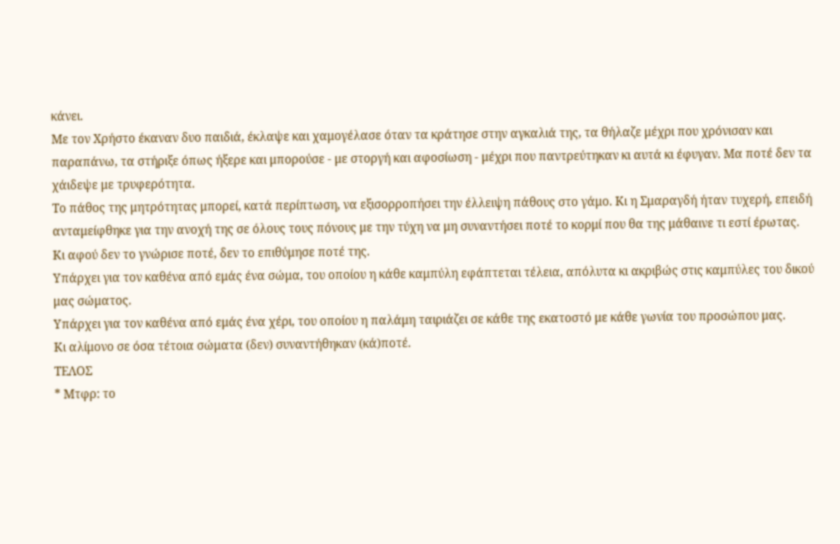κάνει.
Με τον Χρήστο έκαναν δυο παιδιά, έκλαψε και χαμογέλασε όταν τα κράτησε στην αγκαλιά της, τα θήλαζε μέχρι που χρόνισαν και παραπάνω, τα στήριξε όπως ήξερε και μπορούσε - με στοργή και αφοσίωση - μέχρι που παντρεύτηκαν κι αυτά κι έφυγαν. Μα ποτέ δεν τα χάιδεψε με τρυφερότητα.
Το πάθος της μητρότητας μπορεί, κατά περίπτωση, να εξισορροπήσει την έλλειψη πάθους στο γάμο. Κι η Σμαραγδή ήταν τυχερή, επειδή ανταμείφθηκε για την ανοχή της σε όλους τους πόνους με την τύχη να μη συναντήσει ποτέ το κορμί που θα της μάθαινε τι εστί έρωτας.
Κι αφού δεν το γνώρισε ποτέ, δεν το επιθύμησε ποτέ της.
Υπάρχει για τον καθένα από εμάς ένα σώμα, του οποίου η κάθε καμπύλη εφάπτεται τέλεια, απόλυτα κι ακριβώς στις καμπύλες του δικού μας σώματος.
Υπάρχει για τον καθένα από εμάς ένα χέρι, του οποίου η παλάμη ταιριάζει σε κάθε της εκατοστό με κάθε γωνία του προσώπου μας.
Κι αλίμονο σε όσα τέτοια σώματα (δεν) συναντήθηκαν (κά)ποτέ.
ΤΕΛΟΣ
* Μτφρ: το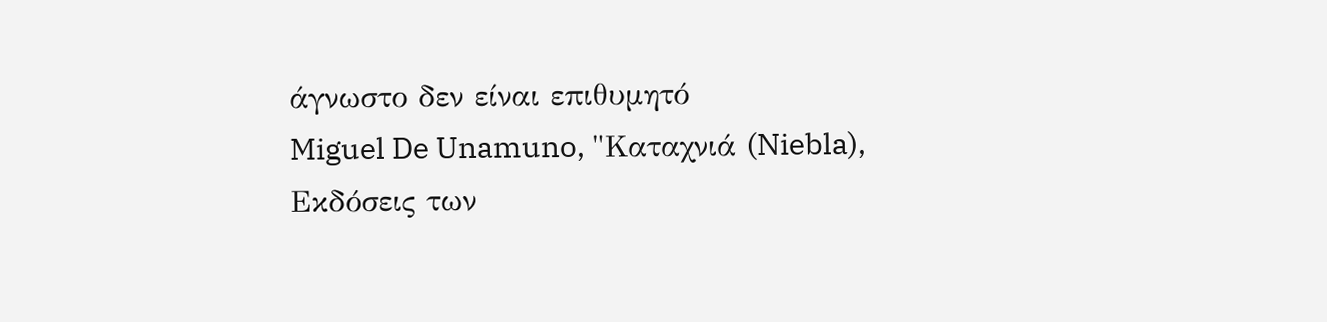άγνωστο δεν είναι επιθυμητό
Miguel De Unamuno, "Καταχνιά (Niebla),
Εκδόσεις των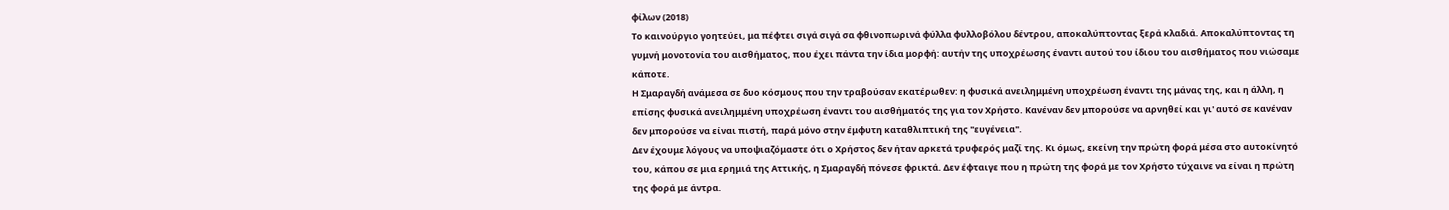φίλων (2018)
Το καινούργιο γοητεύει, μα πέφτει σιγά σιγά σα φθινοπωρινά φύλλα φυλλοβόλου δέντρου, αποκαλύπτοντας ξερά κλαδιά. Αποκαλύπτοντας τη γυμνή μονοτονία του αισθήματος, που έχει πάντα την ίδια μορφή: αυτήν της υποχρέωσης έναντι αυτού του ίδιου του αισθήματος που νιώσαμε κάποτε.
Η Σμαραγδή ανάμεσα σε δυο κόσμους που την τραβούσαν εκατέρωθεν: η φυσικά ανειλημμένη υποχρέωση έναντι της μάνας της, και η άλλη, η επίσης φυσικά ανειλημμένη υποχρέωση έναντι του αισθήματός της για τον Χρήστο. Κανέναν δεν μπορούσε να αρνηθεί και γι' αυτό σε κανέναν δεν μπορούσε να είναι πιστή, παρά μόνο στην έμφυτη καταθλιπτική της "ευγένεια".
Δεν έχουμε λόγους να υποψιαζόμαστε ότι ο Χρήστος δεν ήταν αρκετά τρυφερός μαζί της. Κι όμως, εκείνη την πρώτη φορά μέσα στο αυτοκίνητό του, κάπου σε μια ερημιά της Αττικής, η Σμαραγδή πόνεσε φρικτά. Δεν έφταιγε που η πρώτη της φορά με τον Χρήστο τύχαινε να είναι η πρώτη της φορά με άντρα.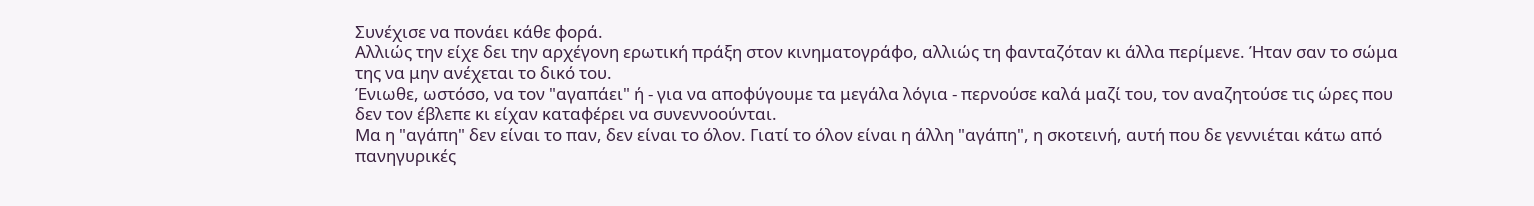Συνέχισε να πονάει κάθε φορά.
Αλλιώς την είχε δει την αρχέγονη ερωτική πράξη στον κινηματογράφο, αλλιώς τη φανταζόταν κι άλλα περίμενε. Ήταν σαν το σώμα της να μην ανέχεται το δικό του.
Ένιωθε, ωστόσο, να τον "αγαπάει" ή - για να αποφύγουμε τα μεγάλα λόγια - περνούσε καλά μαζί του, τον αναζητούσε τις ώρες που δεν τον έβλεπε κι είχαν καταφέρει να συνεννοούνται.
Μα η "αγάπη" δεν είναι το παν, δεν είναι το όλον. Γιατί το όλον είναι η άλλη "αγάπη", η σκοτεινή, αυτή που δε γεννιέται κάτω από πανηγυρικές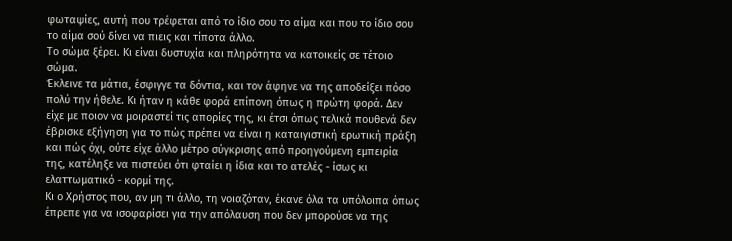φωταψίες, αυτή που τρέφεται από το ίδιο σου το αίμα και που το ίδιο σου το αίμα σού δίνει να πιεις και τίποτα άλλο.
Το σώμα ξέρει. Κι είναι δυστυχία και πληρότητα να κατοικείς σε τέτοιο σώμα.
Έκλεινε τα μάτια, έσφιγγε τα δόντια, και τον άφηνε να της αποδείξει πόσο πολύ την ήθελε. Κι ήταν η κάθε φορά επίπονη όπως η πρώτη φορά. Δεν είχε με ποιον να μοιραστεί τις απορίες της, κι έτσι όπως τελικά πουθενά δεν έβρισκε εξήγηση για το πώς πρέπει να είναι η καταιγιστική ερωτική πράξη και πώς όχι, ούτε είχε άλλο μέτρο σύγκρισης από προηγούμενη εμπειρία της, κατέληξε να πιστεύει ότι φταίει η ίδια και το ατελές - ίσως κι ελαττωματικό - κορμί της.
Κι ο Χρήστος που, αν μη τι άλλο, τη νοιαζόταν, έκανε όλα τα υπόλοιπα όπως έπρεπε για να ισοφαρίσει για την απόλαυση που δεν μπορούσε να της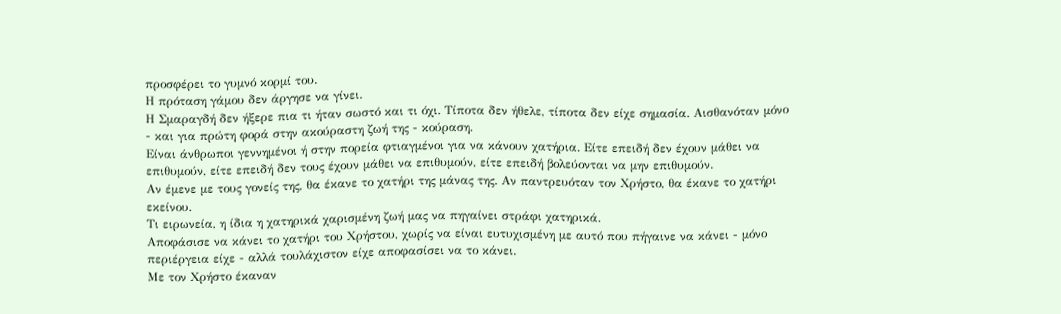προσφέρει το γυμνό κορμί του.
Η πρόταση γάμου δεν άργησε να γίνει.
Η Σμαραγδή δεν ήξερε πια τι ήταν σωστό και τι όχι. Τίποτα δεν ήθελε, τίποτα δεν είχε σημασία. Αισθανόταν μόνο - και για πρώτη φορά στην ακούραστη ζωή της - κούραση.
Είναι άνθρωποι γεννημένοι ή στην πορεία φτιαγμένοι για να κάνουν χατήρια. Είτε επειδή δεν έχουν μάθει να επιθυμούν, είτε επειδή δεν τους έχουν μάθει να επιθυμούν, είτε επειδή βολεύονται να μην επιθυμούν.
Αν έμενε με τους γονείς της, θα έκανε το χατήρι της μάνας της. Αν παντρευόταν τον Χρήστο, θα έκανε το χατήρι εκείνου.
Τι ειρωνεία, η ίδια η χατηρικά χαρισμένη ζωή μας να πηγαίνει στράφι χατηρικά.
Αποφάσισε να κάνει το χατήρι του Χρήστου, χωρίς να είναι ευτυχισμένη με αυτό που πήγαινε να κάνει - μόνο περιέργεια είχε - αλλά τουλάχιστον είχε αποφασίσει να το κάνει.
Με τον Χρήστο έκαναν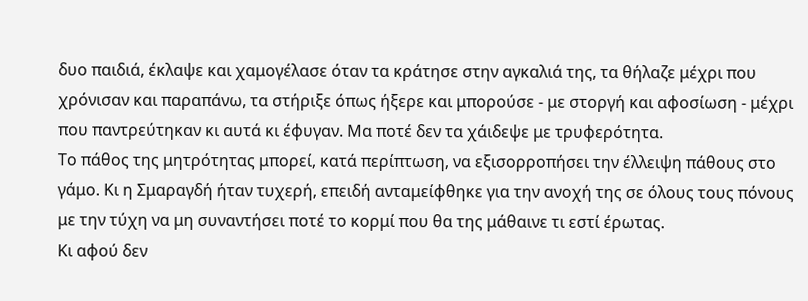δυο παιδιά, έκλαψε και χαμογέλασε όταν τα κράτησε στην αγκαλιά της, τα θήλαζε μέχρι που χρόνισαν και παραπάνω, τα στήριξε όπως ήξερε και μπορούσε - με στοργή και αφοσίωση - μέχρι που παντρεύτηκαν κι αυτά κι έφυγαν. Μα ποτέ δεν τα χάιδεψε με τρυφερότητα.
Το πάθος της μητρότητας μπορεί, κατά περίπτωση, να εξισορροπήσει την έλλειψη πάθους στο γάμο. Κι η Σμαραγδή ήταν τυχερή, επειδή ανταμείφθηκε για την ανοχή της σε όλους τους πόνους με την τύχη να μη συναντήσει ποτέ το κορμί που θα της μάθαινε τι εστί έρωτας.
Κι αφού δεν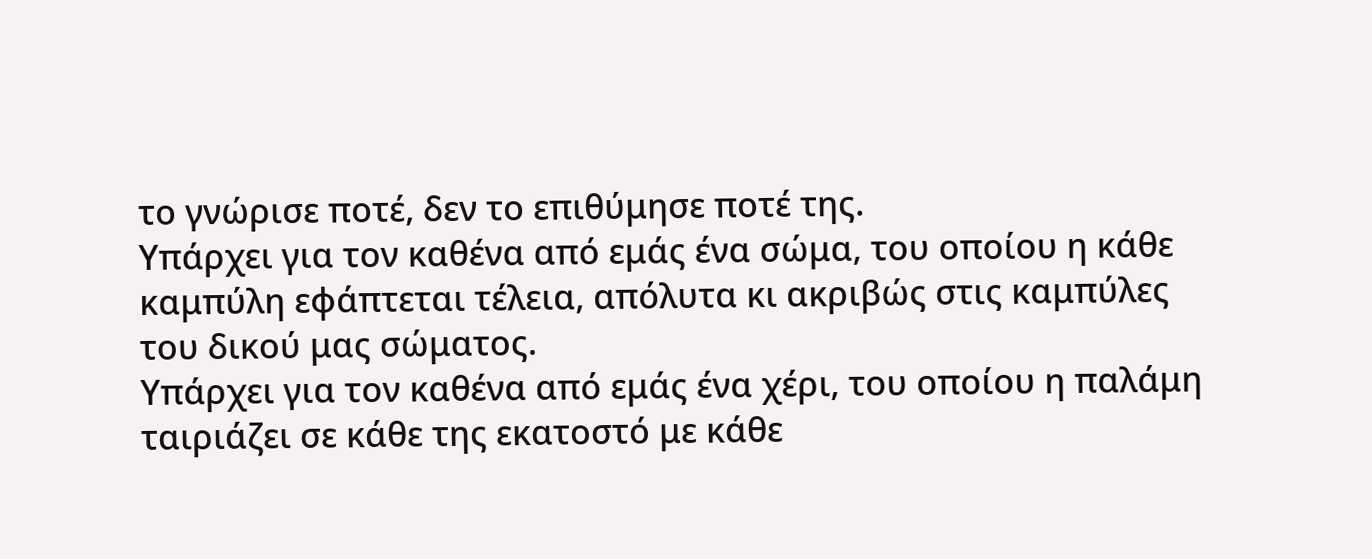το γνώρισε ποτέ, δεν το επιθύμησε ποτέ της.
Υπάρχει για τον καθένα από εμάς ένα σώμα, του οποίου η κάθε καμπύλη εφάπτεται τέλεια, απόλυτα κι ακριβώς στις καμπύλες του δικού μας σώματος.
Υπάρχει για τον καθένα από εμάς ένα χέρι, του οποίου η παλάμη ταιριάζει σε κάθε της εκατοστό με κάθε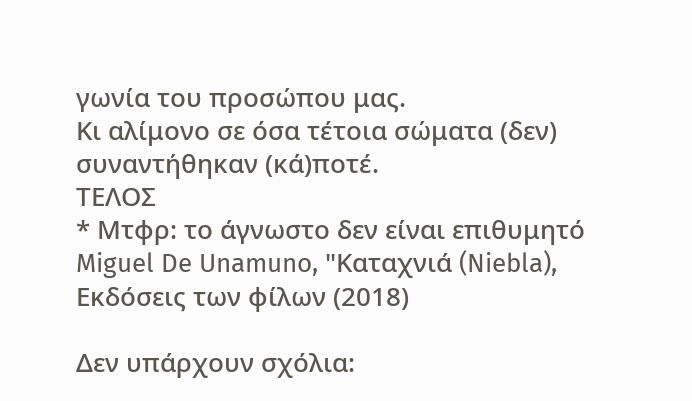γωνία του προσώπου μας.
Κι αλίμονο σε όσα τέτοια σώματα (δεν) συναντήθηκαν (κά)ποτέ.
ΤΕΛΟΣ
* Μτφρ: το άγνωστο δεν είναι επιθυμητό
Miguel De Unamuno, "Καταχνιά (Niebla),
Εκδόσεις των φίλων (2018)

Δεν υπάρχουν σχόλια: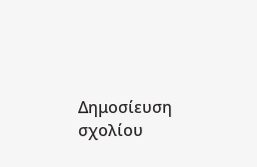Δημοσίευση σχολίου